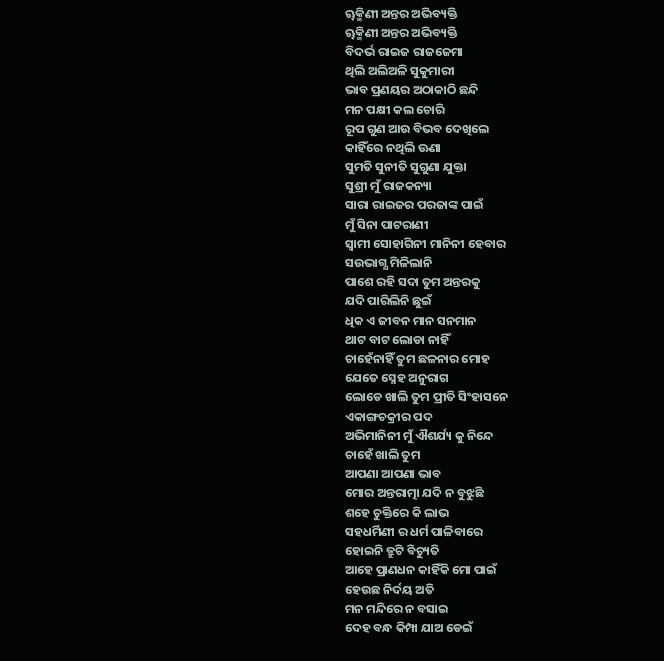ୠକ୍ମିଣୀ ଅନ୍ତର ଅଭିବ୍ୟକ୍ତି
ୠକ୍ମିଣୀ ଅନ୍ତର ଅଭିବ୍ୟକ୍ତି
ବିଦର୍ଭ ରାଇଜ ରାଜଜେମା
ଥିଲି ଅଲିଅଳି ସୁକୁମାରୀ
ଭାବ ପ୍ରଣୟର ଅଠାକାଠି ଛନ୍ଦି
ମନ ପକ୍ଷୀ କଲ ଚୋରି
ରୂପ ଗୁଣ ଆଉ ବିଭବ ଦେଖିଲେ
କାହିଁରେ ନଥିଲି ଊଣା
ସୁମତି ସୁନୀତି ସୁଗୁଣା ଯୁକ୍ତା
ସୁଶ୍ରୀ ମୁଁ ରାଜକନ୍ୟା
ସାରା ରାଇଜର ପରଜାଙ୍କ ପାଇଁ
ମୁଁ ସିନା ପାଟରାଣୀ
ସ୍ୱାମୀ ସୋହାଗିନୀ ମାନିନୀ ହେବାର
ସଉଭାଗ୍ଯ ମିଳିଲାନି
ପାଶେ ରହି ସଦା ତୁମ ଅନ୍ତରକୁ
ଯଦି ପାରିଲିନି ଛୁଇଁ
ଧିକ ଏ ଜୀବନ ମାନ ସନମାନ
ଥାଟ ବାଟ ଲୋଡା ନାହିଁ
ଚାହେଁନାହିଁ ତୁମ ଛଳନାର ମୋହ
ଯେତେ ସ୍ନେହ ଅନୁରାଗ
ଲୋଡେ ଖାଲି ତୁମ ପ୍ରୀତି ସିଂହାସନେ
ଏକାଙ୍ଗଚକ୍ରୀର ପଦ
ଅଭିମାନିନୀ ମୁଁ ଐଶର୍ଯ୍ୟ କୁ ନିନ୍ଦେ
ଚାହେଁ ଖାଲି ତୁମ
ଆପଣା ଆପଣା ଭାବ
ମୋର ଅନ୍ତରାତ୍ମା ଯଦି ନ ବୁଝୁଛି
ଶହେ ଚୁକ୍ତିରେ କି ଲାଭ
ସହଧର୍ମିଣୀ ର ଧର୍ମ ପାଳିବାରେ
ହୋଇନି ତ୍ରୁଟି ବିଚ୍ୟୁତି
ଆହେ ପ୍ରାଣଧନ କାହିଁକି ମୋ ପାଇଁ
ହେଉଛ ନିର୍ଦୟ ଅତି
ମନ ମନ୍ଦିରେ ନ ବସାଇ
ଦେହ ବନ୍ଧ କିମ୍ପା ଯାଅ ଡେଇଁ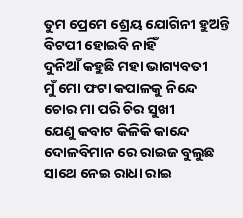ତୁମ ପ୍ରେମେ ଶ୍ରେୟ ଯୋଗିନୀ ହୁଅନ୍ତି
ବିଟପୀ ହୋଇବି ନାହିଁ
ଦୁନିଆଁ କହୁଛି ମହା ଭାଗ୍ୟବତୀ
ମୁଁ ମୋ ଫଟା କପାଳକୁ ନିନ୍ଦେ
ଚୋର ମା ପରି ଚିର ସୁଖୀ
ଯେଣୁ କବାଟ କିଳିକି କାନ୍ଦେ
ଦୋଳବିମାନ ରେ ରାଇଜ ବୁଲୁଛ
ସାଥେ ନେଇ ରାଧା ରାଇ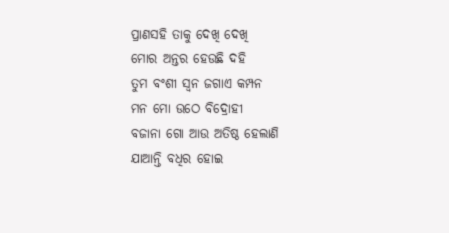ପ୍ରାଣସହି ତାକୁ ଦେଖି ଦେଖି
ମୋର ଅନ୍ତର ହେଉଛି ଦହି
ତୁମ ବଂଶୀ ସ୍ୱନ ଜଗାଏ କମ୍ପନ
ମନ ମୋ ଉଠେ ବିଦ୍ରୋହୀ
ବଜାନା ଗୋ ଆଉ ଅତିଷ୍ଠ ହେଲାଣି
ଯାଆନ୍ତି ବଧିର ହୋଇ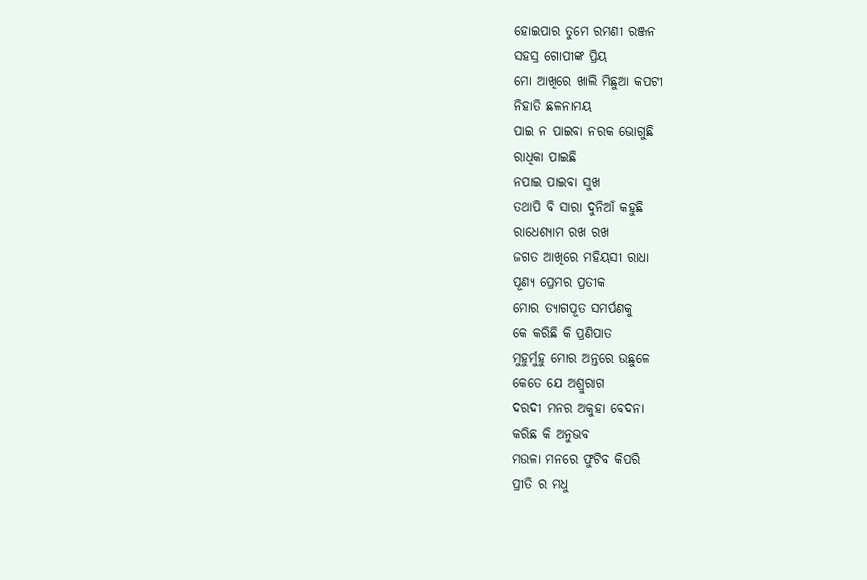ହୋଇପାର ତୁମେ ରମଣୀ ରଞ୍ଜନ
ସହସ୍ର ଗୋପୀଙ୍କ ପ୍ରିୟ
ମୋ ଆଖିରେ ଖାଲି ମିଛୁଆ କପଟୀ
ନିହାତି ଛଳନାମୟ
ପାଇ ନ ପାଇବା ନରକ ଭୋଗୁଛି
ରାଧିକା ପାଇଛି
ନପାଇ ପାଇବା ସୁଖ
ତଥାପି ବି ସାରା ଦୁନିଆଁ କହୁଛି
ରାଧେଶ୍ଯାମ ରଖ ରଖ
ଜଗତ ଆଖିରେ ମହିୟସୀ ରାଧା
ପୂଣ୍ୟ ପ୍ରେମର ପ୍ରତୀକ
ମୋର ତ୍ୟାଗପୂତ ସମର୍ପଣକୁ
କେ କରିଛି କି ପ୍ରଣିପାତ
ମୁହୁର୍ମୁହୁ ମୋର ଅନ୍ତରେ ଉଛୁଳେ
କେତେ ଯେ ଅଶ୍ରୁରାଗ
ଦରଦୀ ମନର ଅକୁହା ବେଦନା
କରିଛ କି ଅନୁଭବ
ମଉଳା ମନରେ ଫୁଟିବ କିପରି
ପ୍ରୀତି ର ମଧୁ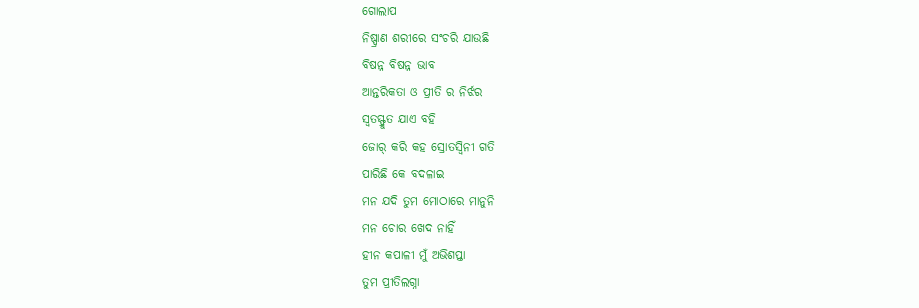ଗୋଲାପ
ନିଷ୍ପ୍ରାଣ ଶରୀରେ ସଂଚରି ଯାଉଛି
ବିଷନ୍ନ ବିଷନ୍ନ ଭାବ
ଆନ୍ତରିକତା ଓ ପ୍ରୀତି ର ନିର୍ଝର
ସ୍ୱତସ୍ଫ୍ରୁତ ଯାଏ ବହି
ଜୋର୍ କରି କହ ସ୍ରୋତସ୍ୱିନୀ ଗତି
ପାରିଛି କେ ବଦଳାଇ
ମନ ଯଦି ତୁମ ମୋଠାରେ ମାନୁନି
ମନ ଚୋର ଖେଦ ନାହିଁ
ହୀନ କପାଳୀ ମୁଁ ଅଭିଶପ୍ତା
ତୁମ ପ୍ରୀତିଲଗ୍ନା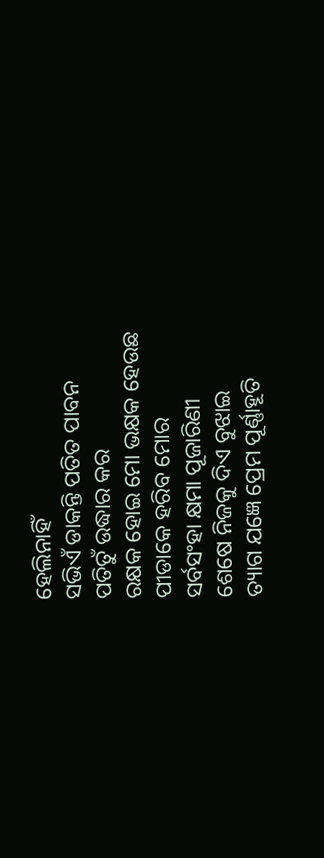ହେଲିନାହିଁ
ସଭିଏଁ ଡାକନ୍ତି ପତିତ ପାବନ
ପତିତୁଁ ଉଦ୍ଧାର କର
ରକ୍ଷକ ହୋଇ ମୋ ଭକ୍ଷକ ହେଉଛ
ପୀଡାକେ ହରିବ ମୋର
ସର୍ବସଂହା କ୍ଷମା ପୂଜାରିଣୀ
ଶେଷେ ନିଜକୁ ଦିଏ ବୁଝାଇ
ତ୍ୟାଗ ଯଜ୍ଞେ ପ୍ରେମ ପୂର୍ଣ୍ଣାହୂତି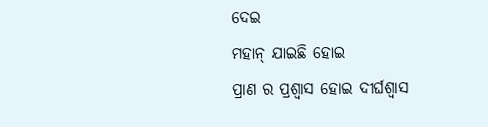ଦେଇ
ମହାନ୍ ଯାଇଛି ହୋଇ
ପ୍ରାଣ ର ପ୍ରଶ୍ୱାସ ହୋଇ ଦୀର୍ଘଶ୍ୱାସ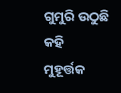ଗୁମୁରି ଉଠୁଛି କହି
ମୁହୂର୍ତ୍ତକ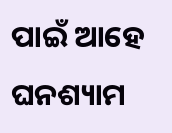ପାଇଁ ଆହେ ଘନଶ୍ୟାମ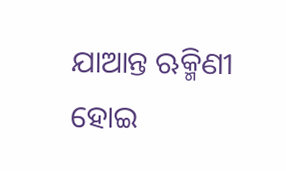ଯାଆନ୍ତ ଋକ୍ମିଣୀ ହୋଇ